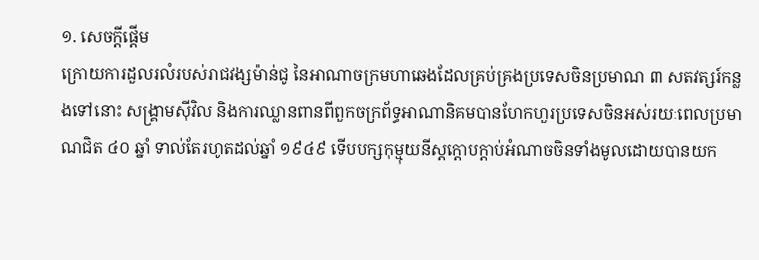១. សេចក្ដីផ្ដើម
ក្រោយការដួលរលំរបស់រាជវង្សម៉ាន់ជូ នៃអាណាចក្រមហាឆេងដែលគ្រប់គ្រងប្រទេសចិនប្រមាណ ៣ សតវត្សរ៍កន្លងទៅនោះ សង្គ្រាមស៊ីវិល និងការឈ្លានពានពីពួកចក្រព័ទ្ធអាណានិគមបានហែកហួរប្រទេសចិនអស់រយៈពេលប្រមាណជិត ៤០ ឆ្នាំ ទាល់តែរហូតដល់ឆ្នាំ ១៩៤៩ ទើបបក្សកុម្មុយនីស្តក្ដោបក្ដាប់អំណាចចិនទាំងមូលដោយបានយក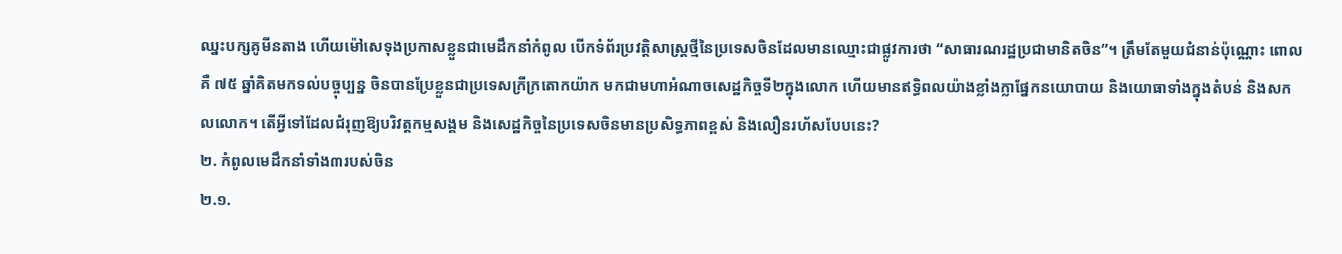ឈ្នះបក្សគូមីនតាង ហើយម៉ៅសេទុងប្រកាសខ្លួនជាមេដឹកនាំកំពូល បើកទំព័រប្រវត្តិសាស្ត្រថ្មីនៃប្រទេសចិនដែលមានឈ្មោះជាផ្លូវការថា “សាធារណរដ្ឋប្រជាមានិតចិន”។ ត្រឹមតែមួយជំនាន់ប៉ុណ្ណោះ ពោលគឺ ៧៥ ឆ្នាំគិតមកទល់បច្ចុប្បន្ន ចិនបានប្រែខ្លួនជាប្រទេសក្រីក្រតោកយ៉ាក មកជាមហាអំណាចសេដ្ឋកិច្ចទី២ក្នុងលោក ហើយមានឥទ្ធិពលយ៉ាងខ្លាំងក្លាផ្នែកនយោបាយ និងយោធាទាំងក្នុងតំបន់ និងសកលលោក។ តើអ្វីទៅដែលជំរុញឱ្យបរិវត្តកម្មសង្គម និងសេដ្ឋកិច្ចនៃប្រទេសចិនមានប្រសិទ្ធភាពខ្ពស់ និងលឿនរហ័សបែបនេះ?
២. កំពូលមេដឹកនាំទាំង៣របស់ចិន
២.១.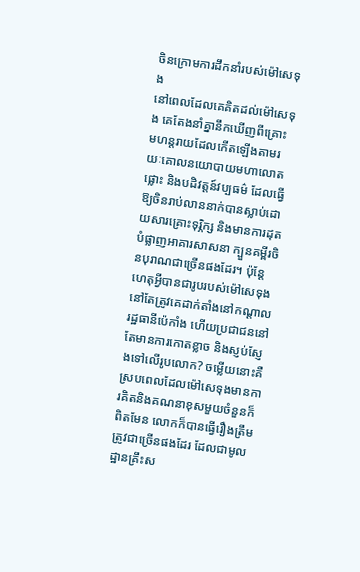ចិនក្រោមការដឹកនាំរបស់ម៉ៅសេទុង
នៅពេលដែលគេគិតដល់ម៉ៅសេទុង គេតែងនាំគ្នានឹកឃើញពីគ្រោះមហន្តរាយដែលកើតឡើងតាមរយៈគោលនយោបាយមហាលោតផ្លោះ និងបដិវត្តន៍វប្បធម៌ ដែលធ្វើឱ្យចិនរាប់លាននាក់បានស្លាប់ដោយសារគ្រោះទុរ្ភិក្ស និងមានការដុតបំផ្លាញអាគារសាសនា ក្បួនគម្ពីរចិនបុរាណជាច្រើនផងដែរ។ ប៉ុន្តែ ហេតុអ្វីបានជារូបរបស់ម៉ៅសេទុងនៅតែត្រូវគេដាក់តាំងនៅកណ្ដាលរដ្ឋធានីប៉េកាំង ហើយប្រជាជននៅតែមានការកោតខ្លាច និងស្ញប់ស្ញែងទៅលើរូបលោក? ចម្លើយនោះគឺ ស្របពេលដែលម៉ៅសេទុងមានការគិតនិងគណនាខុសមួយចំនួនក៏ពិតមែន លោកក៏បានធ្វើរឿងត្រឹមត្រូវជាច្រើនផងដែរ ដែលជាមូលដ្ឋានគ្រឹះស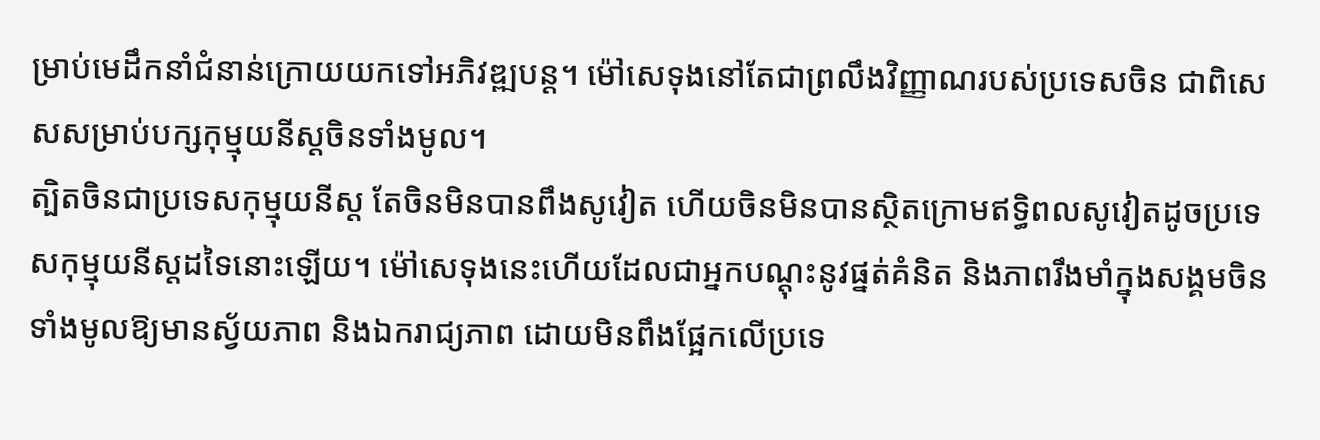ម្រាប់មេដឹកនាំជំនាន់ក្រោយយកទៅអភិវឌ្ឍបន្ត។ ម៉ៅសេទុងនៅតែជាព្រលឹងវិញ្ញាណរបស់ប្រទេសចិន ជាពិសេសសម្រាប់បក្សកុម្មុយនីស្តចិនទាំងមូល។
ត្បិតចិនជាប្រទេសកុម្មុយនីស្ត តែចិនមិនបានពឹងសូវៀត ហើយចិនមិនបានស្ថិតក្រោមឥទ្ធិពលសូវៀតដូចប្រទេសកុម្មុយនីស្តដទៃនោះឡើយ។ ម៉ៅសេទុងនេះហើយដែលជាអ្នកបណ្ដុះនូវផ្នត់គំនិត និងភាពរឹងមាំក្នុងសង្គមចិនទាំងមូលឱ្យមានស្វ័យភាព និងឯករាជ្យភាព ដោយមិនពឹងផ្អែកលើប្រទេ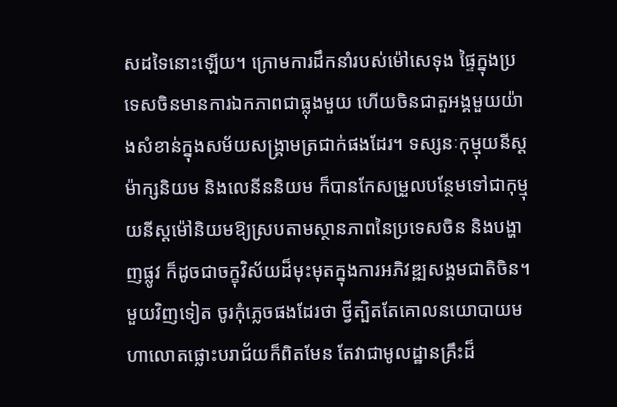សដទៃនោះឡើយ។ ក្រោមការដឹកនាំរបស់ម៉ៅសេទុង ផ្ទៃក្នុងប្រទេសចិនមានការឯកភាពជាធ្លុងមួយ ហើយចិនជាតួអង្គមួយយ៉ាងសំខាន់ក្នុងសម័យសង្គ្រាមត្រជាក់ផងដែរ។ ទស្សនៈកុម្មុយនីស្តម៉ាក្សនិយម និងលេនីននិយម ក៏បានកែសម្រួលបន្ថែមទៅជាកុម្មុយនីស្តម៉ៅនិយមឱ្យស្របតាមស្ថានភាពនៃប្រទេសចិន និងបង្ហាញផ្លូវ ក៏ដូចជាចក្ខុវិស័យដ៏មុះមុតក្នុងការអភិវឌ្ឍសង្គមជាតិចិន។ មួយវិញទៀត ចូរកុំភ្លេចផងដែរថា ថ្វីត្បិតតែគោលនយោបាយមហាលោតផ្លោះបរាជ័យក៏ពិតមែន តែវាជាមូលដ្ឋានគ្រឹះដ៏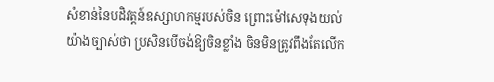សំខាន់នៃបដិវត្តន៍ឧស្សាហកម្មរបស់ចិន ព្រោះម៉ៅសេទុងយល់យ៉ាងច្បាស់ថា ប្រសិនបើចង់ឱ្យចិនខ្លាំង ចិនមិនត្រូវពឹងតែលើក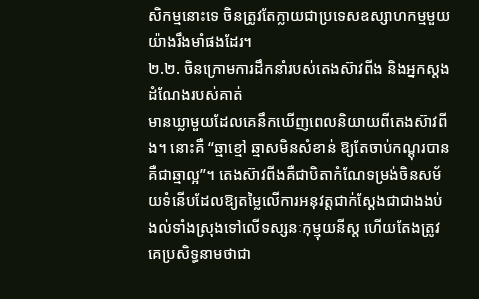សិកម្មនោះទេ ចិនត្រូវតែក្លាយជាប្រទេសឧស្សាហកម្មមួយយ៉ាងរឹងមាំផងដែរ។
២.២. ចិនក្រោមការដឹកនាំរបស់តេងស៊ាវពីង និងអ្នកស្ដងដំណែងរបស់គាត់
មានឃ្លាមួយដែលគេនឹកឃើញពេលនិយាយពីតេងស៊ាវពីង។ នោះគឺ “ឆ្មាខ្មៅ ឆ្មាសមិនសំខាន់ ឱ្យតែចាប់កណ្ដុរបាន គឺជាឆ្មាល្អ”។ តេងស៊ាវពីងគឺជាបិតាកំណែទម្រង់ចិនសម័យទំនើបដែលឱ្យតម្លៃលើការអនុវត្តជាក់ស្ដែងជាជាងងប់ងល់ទាំងស្រុងទៅលើទស្សនៈកុម្មុយនីស្ត ហើយតែងត្រូវគេប្រសិទ្ធនាមថាជា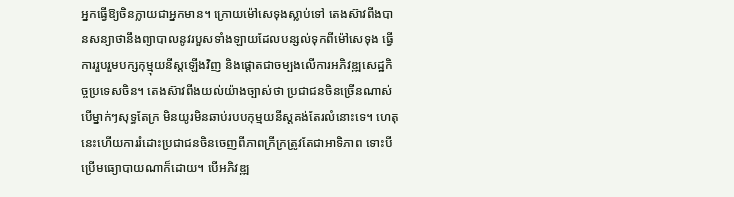អ្នកធ្វើឱ្យចិនក្លាយជាអ្នកមាន។ ក្រោយម៉ៅសេទុងស្លាប់ទៅ តេងស៊ាវពីងបានសន្យាថានឹងព្យាបាលនូវរបួសទាំងឡាយដែលបន្សល់ទុកពីម៉ៅសេទុង ធ្វើការរួបរួមបក្សកុម្មុយនីស្តឡើងវិញ និងផ្ដោតជាចម្បងលើការអភិវឌ្ឍសេដ្ឋកិច្ចប្រទេសចិន។ តេងស៊ាវពីងយល់យ៉ាងច្បាស់ថា ប្រជាជនចិនច្រើនណាស់ បើម្នាក់ៗសុទ្ធតែក្រ មិនយូរមិនឆាប់របបកុម្មយនីស្តគង់តែរលំនោះទេ។ ហេតុនេះហើយការរំដោះប្រជាជនចិនចេញពីភាពក្រីក្រត្រូវតែជាអាទិភាព ទោះបីប្រើមធ្យោបាយណាក៏ដោយ។ បើអភិវឌ្ឍ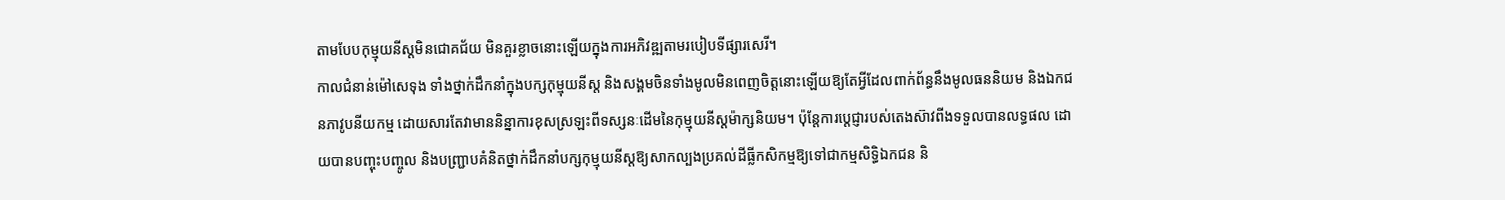តាមបែបកុម្មុយនីស្តមិនជោគជ័យ មិនគួរខ្លាចនោះឡើយក្នុងការអភិវឌ្ឍតាមរបៀបទីផ្សារសេរី។
កាលជំនាន់ម៉ៅសេទុង ទាំងថ្នាក់ដឹកនាំក្នុងបក្សកុម្មុយនីស្ត និងសង្គមចិនទាំងមូលមិនពេញចិត្តនោះឡើយឱ្យតែអ្វីដែលពាក់ព័ន្ធនឹងមូលធននិយម និងឯកជនភាវូបនីយកម្ម ដោយសារតែវាមាននិន្នាការខុសស្រឡះពីទស្សនៈដើមនៃកុម្មុយនីស្តម៉ាក្សនិយម។ ប៉ុន្តែការប្ដេជ្ញារបស់តេងស៊ាវពីងទទួលបានលទ្ធផល ដោយបានបញ្ចុះបញ្ចូល និងបញ្ជ្រាបគំនិតថ្នាក់ដឹកនាំបក្សកុម្មុយនីស្តឱ្យសាកល្បងប្រគល់ដីធ្លីកសិកម្មឱ្យទៅជាកម្មសិទ្ធិឯកជន និ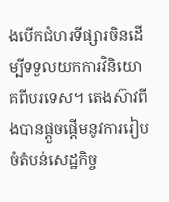ងបើកជំហរទីផ្សារចិនដើម្បីទទួលយកការវិនិយោគពីបរទេស។ តេងស៊ាវពីងបានផ្ដួចផ្ដើមនូវការរៀបចំតំបន់សេដ្ឋកិច្ច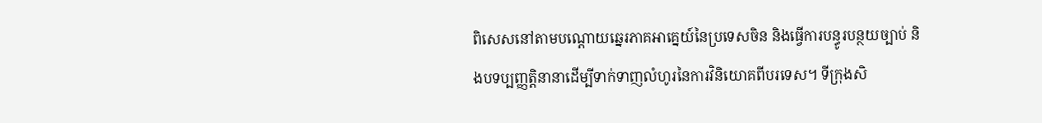ពិសេសនៅតាមបណ្ដោយឆ្នេរភាគអាគេ្នយ៍នៃប្រទេសចិន និងធ្វើការបន្ធូរបន្ថយច្បាប់ និងបទប្បញ្ញត្តិនានាដើម្បីទាក់ទាញលំហូរនៃការវិនិយោគពីបរទេស។ ទីក្រុងសិ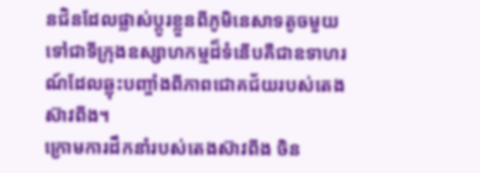នជិនដែលផ្លាស់ប្ដូរខ្លួនពីភូមិនេសាទតូចមួយទៅជាទីក្រុងឧស្សាហកម្មដ៏ទំនើបគឺជាឧទាហរណ៍ដែលឆ្លុះបញ្ចាំងពីភាពជោគជ័យរបស់តេងស៊ាវពីង។
ក្រោមការដឹកនាំរបស់តេងស៊ាវពីង ចិន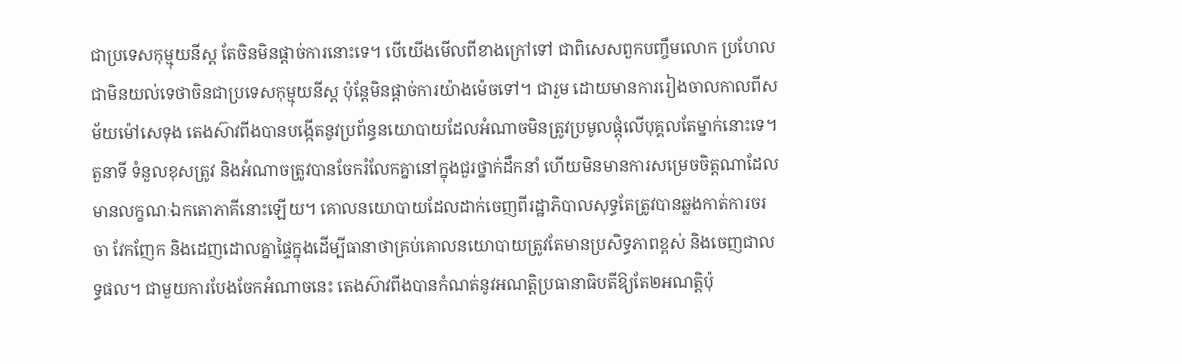ជាប្រទេសកុម្មុយនីស្ត តែចិនមិនផ្ដាច់ការនោះទេ។ បើយើងមើលពីខាងក្រៅទៅ ជាពិសេសពួកបញ្ចឹមលោក ប្រហែលជាមិនយល់ទេថាចិនជាប្រទេសកុម្មុយនីស្ត ប៉ុន្តែមិនផ្ដាច់ការយ៉ាងម៉េចទៅ។ ជារួម ដោយមានការរៀងចាលកាលពីសម័យម៉ៅសេទុង តេងស៊ាវពីងបានបង្កើតនូវប្រព័ន្ធនយោបាយដែលអំណាចមិនត្រូវប្រមូលផ្ដុំលើបុគ្គលតែម្នាក់នោះទេ។ តួនាទី ទំនួលខុសត្រូវ និងអំណាចត្រូវបានចែករំលែកគ្នានៅក្នុងជួរថ្នាក់ដឹកនាំ ហើយមិនមានការសម្រេចចិត្តណាដែលមានលក្ខណៈឯកតោភាគីនោះឡើយ។ គោលនយោបាយដែលដាក់ចេញពីរដ្ឋាភិបាលសុទ្ធតែត្រូវបានឆ្លងកាត់ការចរចា វែកញែក និងដេញដោលគ្នាផ្ទៃក្នុងដើម្បីធានាថាគ្រប់គោលនយោបាយត្រូវតែមានប្រសិទ្ធភាពខ្ពស់ និងចេញជាលទ្ធផល។ ជាមួយការបែងចែកអំណាចនេះ តេងស៊ាវពីងបានកំណត់នូវអណត្តិប្រធានាធិបតីឱ្យតែ២អណត្តិប៉ុ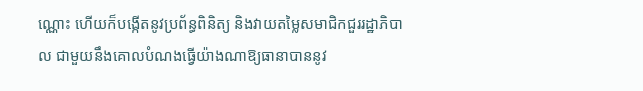ណ្ណោះ ហើយក៏បង្កើតនូវប្រព័ន្ធពិនិត្យ និងវាយតម្លៃសមាជិកជួររដ្ឋាភិបាល ជាមួយនឹងគោលបំណងធ្វើយ៉ាងណាឱ្យធានាបាននូវ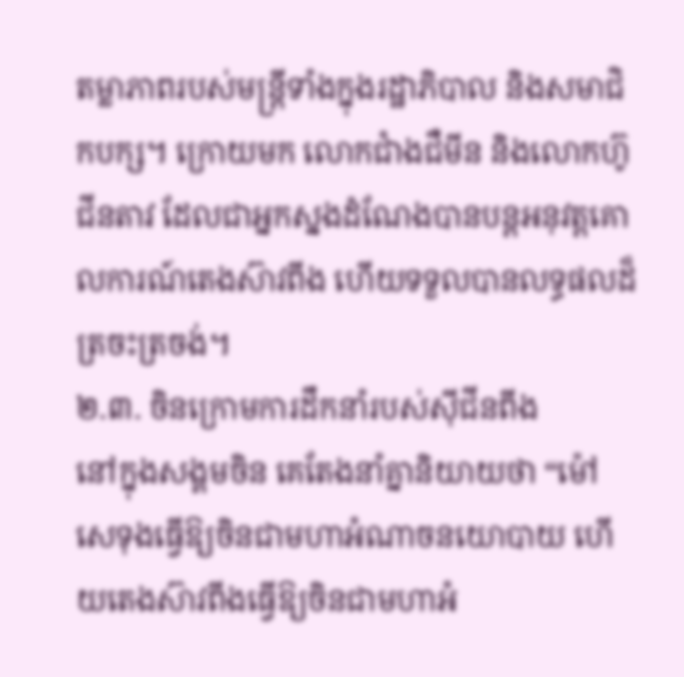តម្លាភាពរបស់មន្ត្រីទាំងក្នុងរដ្ឋាភិបាល និងសមាជិកបក្ស។ ក្រោយមក លោកជាំងជឺមីន និងលោកហ៊ូជីនតាវ ដែលជាអ្នកស្នងដំណែងបានបន្តអនុវត្តគោលការណ៍តេងស៊ាវពីង ហើយទទួលបានលទ្ធផលដ៏ត្រចះត្រចង់។
២.៣. ចិនក្រោមការដឹកនាំរបស់ស៊ីជីនពីង
នៅក្នុងសង្គមចិន គេតែងនាំគ្នានិយាយថា “ម៉ៅសេទុងធ្វើឱ្យចិនជាមហាអំណាចនយោបាយ ហើយតេងស៊ាវពីងធ្វើឱ្យចិនជាមហាអំ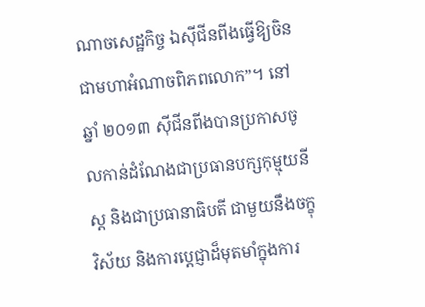ណាចសេដ្ឋកិច្ច ឯស៊ីជីនពីងធ្វើឱ្យចិនជាមហាអំណាចពិភពលោក”។ នៅឆ្នាំ ២០១៣ ស៊ីជីនពីងបានប្រកាសចូលកាន់ដំណែងជាប្រធានបក្សកុម្មុយនីស្ត និងជាប្រធានាធិបតី ជាមួយនឹងចក្ខុវិស័យ និងការប្ដេជ្ញាដ៏មុតមាំក្នុងការ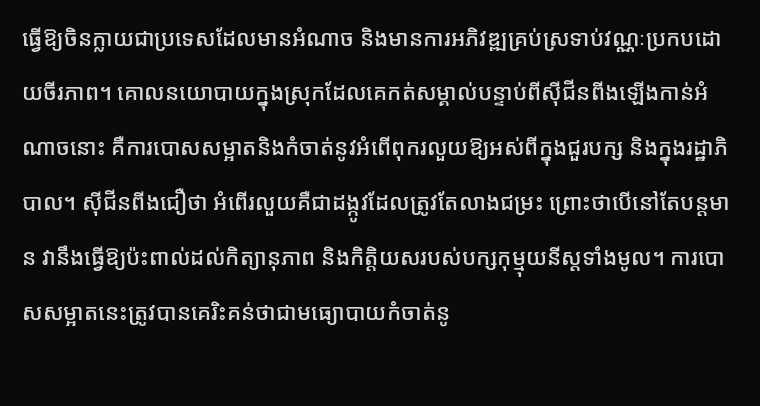ធ្វើឱ្យចិនក្លាយជាប្រទេសដែលមានអំណាច និងមានការអភិវឌ្ឍគ្រប់ស្រទាប់វណ្ណៈប្រកបដោយចីរភាព។ គោលនយោបាយក្នុងស្រុកដែលគេកត់សម្គាល់បន្ទាប់ពីស៊ីជីនពីងឡើងកាន់អំណាចនោះ គឺការបោសសម្អាតនិងកំចាត់នូវអំពើពុករលួយឱ្យអស់ពីក្នុងជួរបក្ស និងក្នុងរដ្ឋាភិបាល។ ស៊ីជីនពីងជឿថា អំពើរលួយគឺជាដង្កូវដែលត្រូវតែលាងជម្រះ ព្រោះថាបើនៅតែបន្តមាន វានឹងធ្វើឱ្យប៉ះពាល់ដល់កិត្យានុភាព និងកិត្តិយសរបស់បក្សកុម្មុយនីស្តទាំងមូល។ ការបោសសម្អាតនេះត្រូវបានគេរិះគន់ថាជាមធ្យោបាយកំចាត់នូ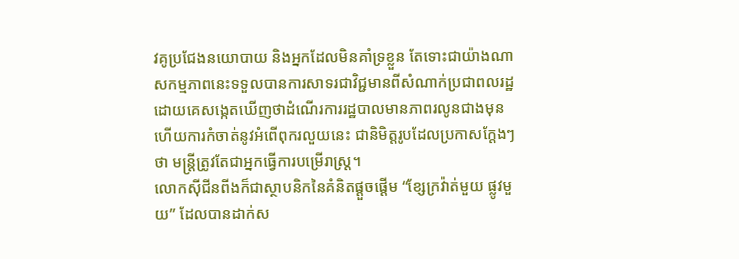វគូប្រជែងនយោបាយ និងអ្នកដែលមិនគាំទ្រខ្លួន តែទោះជាយ៉ាងណា សកម្មភាពនេះទទួលបានការសាទរជាវិជ្ជមានពីសំណាក់ប្រជាពលរដ្ឋ ដោយគេសង្កេតឃើញថាដំណើរការរដ្ឋបាលមានភាពរលូនជាងមុន ហើយការកំចាត់នូវអំពើពុករលួយនេះ ជានិមិត្តរូបដែលប្រកាសក្តែងៗថា មន្ត្រីត្រូវតែជាអ្នកធ្វើការបម្រើរាស្ត្រ។
លោកស៊ីជីនពីងក៏ជាស្ថាបនិកនៃគំនិតផ្តួចផ្ដើម “ខ្សែក្រវ៉ាត់មួយ ផ្លូវមួយ” ដែលបានដាក់ស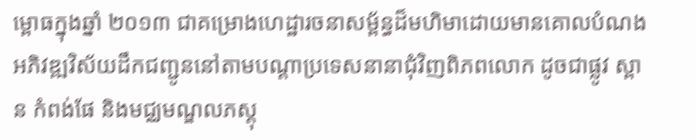ម្ពោធក្នុងឆ្នាំ ២០១៣ ជាគម្រោងហេដ្ឋារចនាសម្ព័ន្ធដ៏មហិមាដោយមានគោលបំណងអភិវឌ្ឍវិស័យដឹកជញ្ជូននៅតាមបណ្ដាប្រទេសនានាជុំវិញពិភពលោក ដូចជាផ្លូវ ស្ពាន កំពង់ផែ និងមជ្ឈមណ្ឌលភស្តុ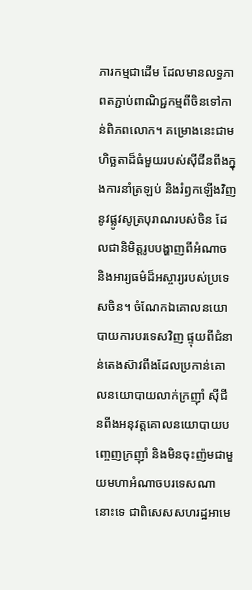ភារកម្មជាដើម ដែលមានលទ្ធភាពតភ្ជាប់ពាណិជ្ជកម្មពីចិនទៅកាន់ពិភពលោក។ គម្រោងនេះជាមហិច្ឆតាដ៏ធំមួយរបស់ស៊ីជីនពីងក្នុងការនាំត្រឡប់ និងរំឭកឡើងវិញនូវផ្លូវសូត្របុរាណរបស់ចិន ដែលជានិមិត្តរូបបង្ហាញពីអំណាច និងអារ្យធម៌ដ៏អស្ចារ្យរបស់ប្រទេសចិន។ ចំណែកឯគោលនយោបាយការបរទេសវិញ ផ្ទុយពីជំនាន់តេងស៊ាវពីងដែលប្រកាន់គោលនយោបាយលាក់ក្រញ៉ាំ ស៊ីជីនពីងអនុវត្តគោលនយោបាយបញ្ចេញក្រញ៉ាំ និងមិនចុះញ៉មជាមួយមហាអំណាចបរទេសណានោះទេ ជាពិសេសសហរដ្ឋអាមេ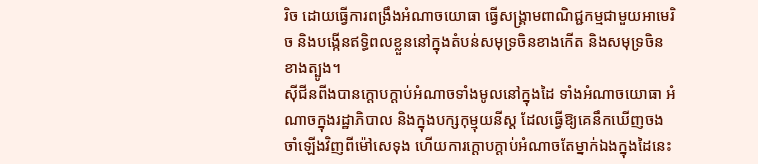រិច ដោយធ្វើការពង្រឹងអំណាចយោធា ធ្វើសង្គ្រាមពាណិជ្ជកម្មជាមួយអាមេរិច និងបង្កើនឥទ្ធិពលខ្លួននៅក្នុងតំបន់សមុទ្រចិនខាងកើត និងសមុទ្រចិនខាងត្បូង។
ស៊ីជីនពីងបានក្ដោបក្ដាប់អំណាចទាំងមូលនៅក្នុងដៃ ទាំងអំណាចយោធា អំណាចក្នុងរដ្ឋាភិបាល និងក្នុងបក្សកុម្មុយនីស្ត ដែលធ្វើឱ្យគេនឹកឃើញចងចាំឡើងវិញពីម៉ៅសេទុង ហើយការក្ដោបក្ដាប់អំណាចតែម្នាក់ឯងក្នុងដៃនេះ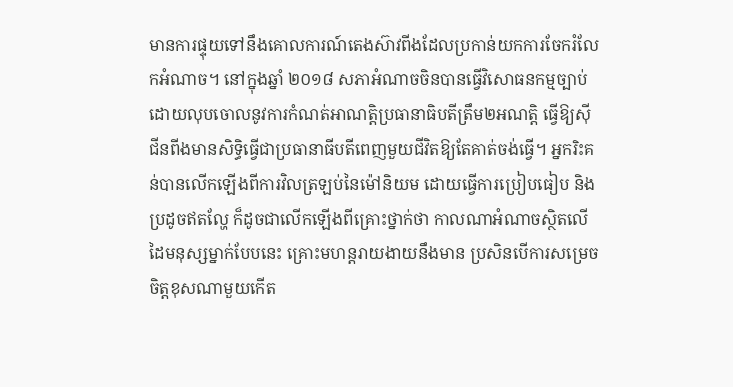មានការផ្ទុយទៅនឹងគោលការណ៍តេងស៊ាវពីងដែលប្រកាន់យកការចែករំលែកអំណាច។ នៅក្នុងឆ្នាំ ២០១៨ សភាអំណាចចិនបានធ្វើវិសោធនកម្មច្បាប់ដោយលុបចោលនូវការកំណត់អាណត្តិប្រធានាធិបតីត្រឹម២អណត្តិ ធ្វើឱ្យស៊ីជីនពីងមានសិទ្ធិធ្វើជាប្រធានាធីបតីពេញមួយជីវិតឱ្យតែគាត់ចង់ធ្វើ។ អ្នករិះគន់បានលើកឡើងពីការវិលត្រឡប់នៃម៉ៅនិយម ដោយធ្វើការប្រៀបធៀប និងប្រដូចឥតល្ហែ ក៏ដូចជាលើកឡើងពីគ្រោះថ្នាក់ថា កាលណាអំណាចស្ថិតលើដៃមនុស្សម្នាក់បែបនេះ គ្រោះមហន្តរាយងាយនឹងមាន ប្រសិនបើការសម្រេចចិត្តខុសណាមួយកើត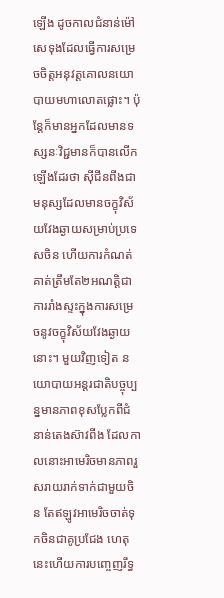ឡើង ដូចកាលជំនាន់ម៉ៅសេទុងដែលធ្វើការសម្រេចចិត្តអនុវត្តគោលនយោបាយមហាលោតផ្លោះ។ ប៉ុន្តែក៏មានអ្នកដែលមានទស្សនៈវិជ្ជមានក៏បានលើកឡើងដែរថា ស៊ីជីនពីងជាមនុស្សដែលមានចក្ខុវិស័យវែងឆ្ងាយសម្រាប់ប្រទេសចិន ហើយការកំណត់គាត់ត្រឹមតែ២អណត្តិជាការរាំងស្ទះក្នុងការសម្រេចនូវចក្ខុវិស័យវែងឆ្ងាយនោះ។ មួយវិញទៀត នយោបាយអន្តរជាតិបច្ចុប្បន្នមានភាពខុសប្លែកពីជំនាន់តេងស៊ាវពីង ដែលកាលនោះអាមេរិចមានភាពរួសរាយរាក់ទាក់ជាមួយចិន តែឥឡូវអាមេរិចចាត់ទុកចិនជាគូប្រជែង ហេតុនេះហើយការបញ្ចេញរឹទ្ធ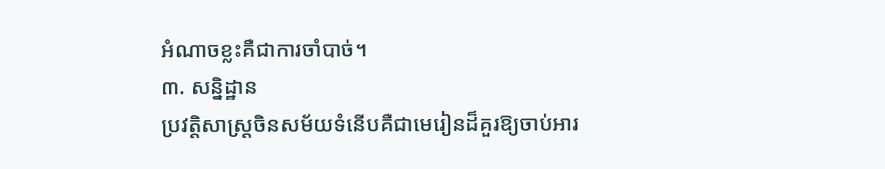អំណាចខ្លះគឺជាការចាំបាច់។
៣. សន្និដ្ឋាន
ប្រវត្តិសាស្ត្រចិនសម័យទំនើបគឺជាមេរៀនដ៏គួរឱ្យចាប់អារ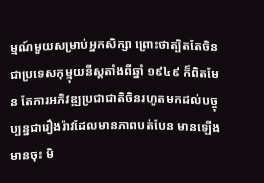ម្មណ៍មួយសម្រាប់អ្នកសិក្សា ព្រោះថាត្បិតតែចិនជាប្រទេសកុម្មុយនីស្តតាំងពីឆ្នាំ ១៩៤៩ ក៏ពិតមែន តែការអភិវឌ្ឍប្រជាជាតិចិនរហូតមកដល់បច្ចុប្បន្នជារឿងរ៉ាវដែលមានភាពបត់បែន មានឡើងមានចុះ មិ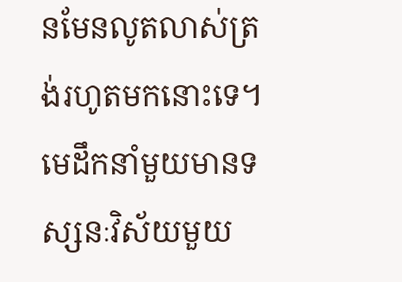នមែនលូតលាស់ត្រង់រហូតមកនោះទេ។ មេដឹកនាំមួយមានទស្សនៈវិស័យមួយ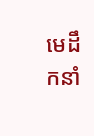មេដឹកនាំ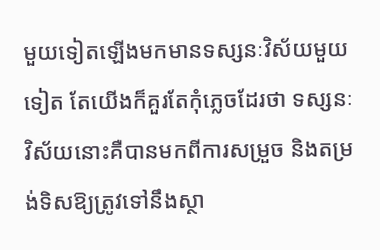មួយទៀតឡើងមកមានទស្សនៈវិស័យមួយទៀត តែយើងក៏គួរតែកុំភ្លេចដែរថា ទស្សនៈវិស័យនោះគឺបានមកពីការសម្រួច និងតម្រង់ទិសឱ្យត្រូវទៅនឹងស្ថា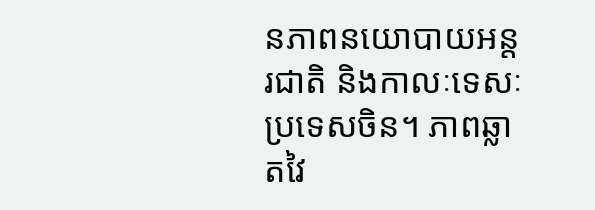នភាពនយោបាយអន្តរជាតិ និងកាលៈទេសៈប្រទេសចិន។ ភាពឆ្លាតវៃ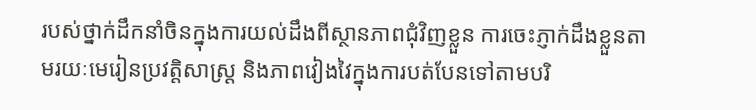របស់ថ្នាក់ដឹកនាំចិនក្នុងការយល់ដឹងពីស្ថានភាពជុំវិញខ្លួន ការចេះភ្ញាក់ដឹងខ្លួនតាមរយៈមេរៀនប្រវត្តិសាស្ត្រ និងភាពវៀងវៃក្នុងការបត់បែនទៅតាមបរិ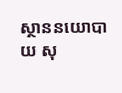ស្ថាននយោបាយ សុ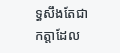ទ្ធសឹងតែជាកត្តាដែល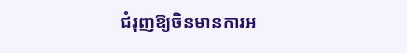ជំរុញឱ្យចិនមានការអ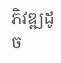ភិវឌ្ឍដូច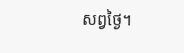សព្វថ្ងៃ។